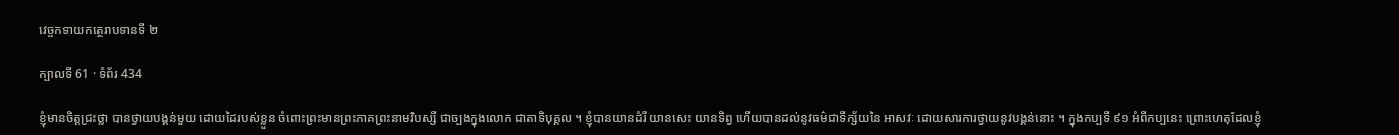វេច្ចកទាយកត្ថេរាបទានទី ២

ក្បាលទី 61 · ទំព័រ 434

ខ្ញុំមានចិត្តជ្រះថ្លា បានថ្វាយបង្គន់មួយ ដោយដៃរបស់ខ្លួន ចំពោះព្រះមានព្រះភាគព្រះនាមវិបស្សី ជាច្បងក្នុងលោក ជាតាទិបុគ្គល ។ ខ្ញុំបានយានដំរី យានសេះ យានទិព្វ ហើយបានដល់នូវធម៌ជាទីក្ស័យនៃ អាសវៈ ដោយសារការថ្វាយនូវបង្គន់នោះ ។ ក្នុងកប្បទី ៩១ អំពីកប្បនេះ ព្រោះហេតុដែលខ្ញុំ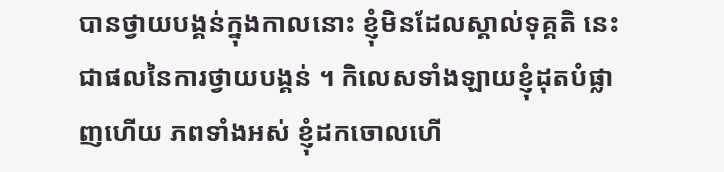បានថ្វាយបង្គន់ក្នុងកាលនោះ ខ្ញុំមិនដែលស្គាល់ទុគ្គតិ នេះ ជាផលនៃការថ្វាយបង្គន់ ។ កិលេសទាំងឡាយខ្ញុំដុតបំផ្លាញហើយ ភពទាំងអស់ ខ្ញុំដកចោលហើ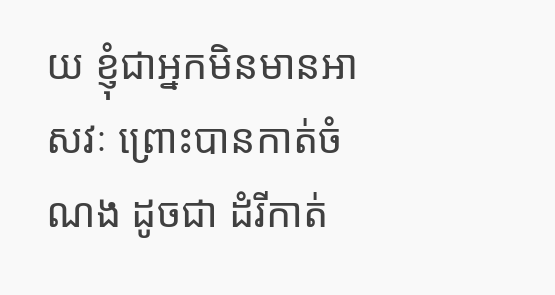យ ខ្ញុំជាអ្នកមិនមានអាសវៈ ព្រោះបានកាត់ចំណង ដូចជា ដំរីកាត់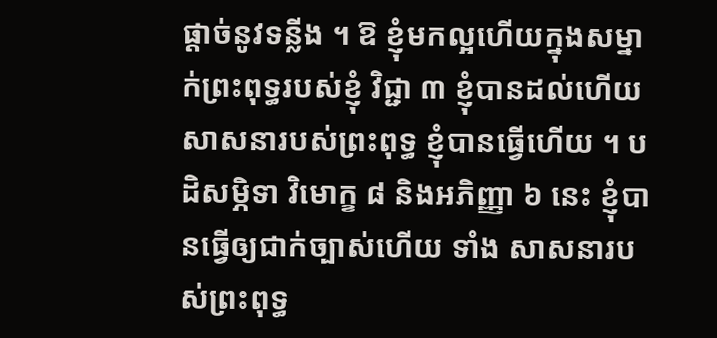ផ្តាច់នូវទន្លីង ។ ឱ ខ្ញុំមកល្អហើយក្នុងសម្នាក់ព្រះពុទ្ធរបស់ខ្ញុំ វិជ្ជា ៣ ខ្ញុំបានដល់ហើយ សាសនារបស់ព្រះពុទ្ធ ខ្ញុំបានធ្វើហើយ ។ បដិសម្ភិទា វិមោក្ខ ៨ និងអភិញ្ញា ៦ នេះ ខ្ញុំបានធ្វើឲ្យជាក់ច្បាស់ហើយ ទាំង សាសនារបស់ព្រះពុទ្ធ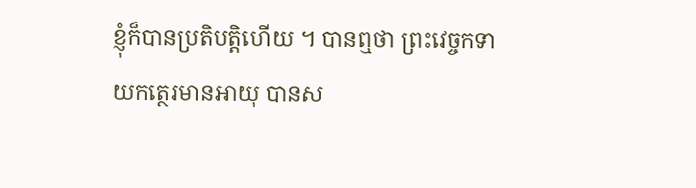ខ្ញុំក៏បានប្រតិបត្តិហើយ ។ បានឮថា ព្រះវេច្ចកទាយកត្ថេរមានអាយុ បានស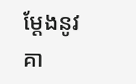ម្តែងនូវគា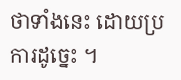ថាទាំងនេះ ដោយប្រការដូច្នេះ ។